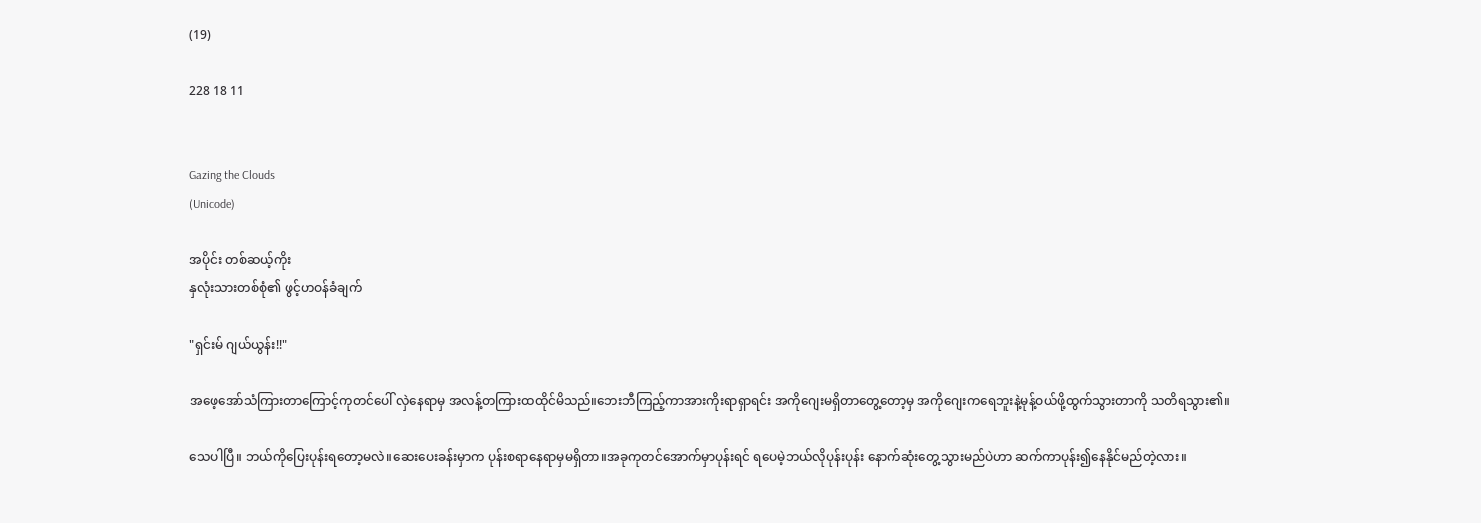(19)

228 18 11


Gazing the Clouds
(Unicode)

အပိုင်း တစ်ဆယ့်‌‌ကိုး
နှလုံးသားတစ်စုံ၏ ဖွင့်ဟဝန်ခံချက်

"ရှင်းမ် ဂျယ်ယွန်း!!"

အဖေ့အော်သံကြားတာကြောင့်ကုတင်ပေါ် လှဲနေရာမှ အလန့်တကြားထထိုင်မိသည်။ဘေးဘီကြည့်ကာအားကိုးရာရှာရင်း အကိုဂျေးမရှိတာတွေ့တော့မှ အကိုဂျေးကရေဘူးနဲ့မုန့်ဝယ်ဖို့ထွက်သွားတာကို သတိရသွား၏။

သေပါပြီ။ ဘယ်ကိုပြေးပုန်းရတော့မလဲ။ဆေးပေးခန်းမှာက ပုန်းစရာနေရာမှမရှိတာ။အခုကုတင်အောက်မှာပုန်းရင် ရပေမဲ့ဘယ်လိုပုန်းပုန်း နောက်ဆုံးတွေ့သွားမည်ပဲဟာ ဆက်ကာပုန်း၍နေနိုင်မည်တဲ့လား။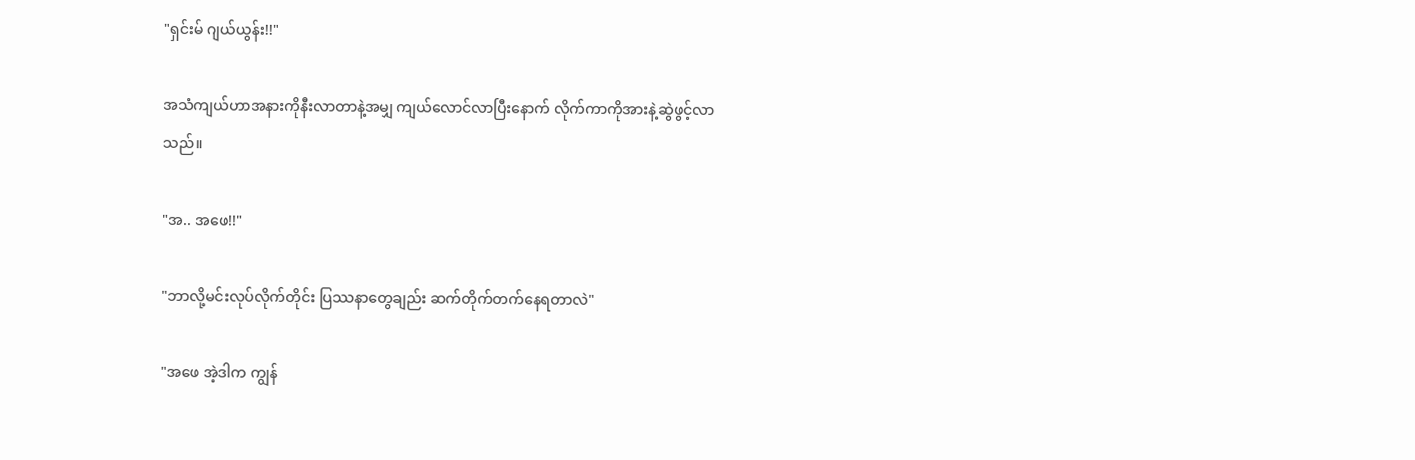"ရှင်းမ် ဂျယ်ယွန်း!!"

အသံကျယ်ဟာအနားကိုနီးလာတာနဲ့အမျှ ကျယ်လောင်လာပြီးနောက် လိုက်ကာကိုအားနဲ့ဆွဲဖွင့်လာသည်။

"အ.. အဖေ!!"

"ဘာလို့မင်းလုပ်လိုက်တိုင်း ပြဿနာတွေချည်း ဆက်တိုက်တက်နေရတာလဲ"

"အဖေ အဲ့ဒါက ကျွန်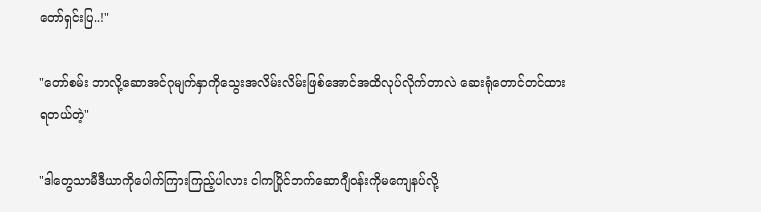တော်ရှင်းပြ..!"

"တော်စမ်း ဘာလို့ဆောအင်ဂုမျက်နှာကိုသွေးအလိမ်းလိမ်းဖြစ်အောင်အထိလုပ်လိုက်တာလဲ ဆေးရုံတောင်တင်ထားရတယ်တဲ့"

"ဒါတွေသာမီဒီယာကိုပေါက်ကြားကြည့်ပါလား ငါကပြိုင်ဘက်ဆောဂျီဝန်းကိုမကျေနပ်လို့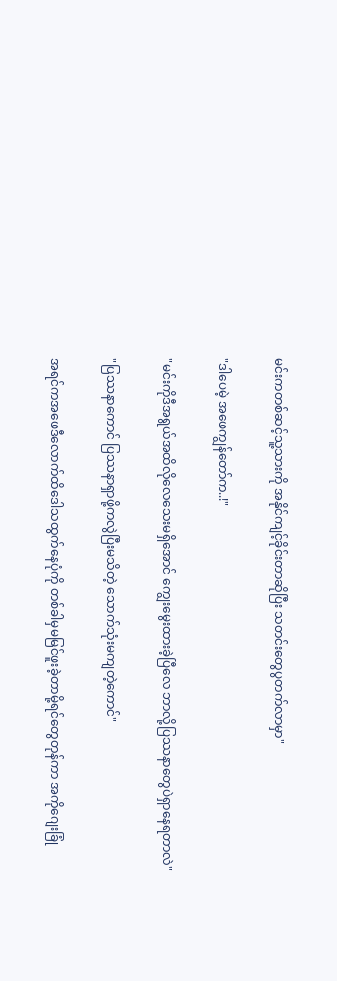မင်းကတစ်ဆင့်သူ့သားကို အနိုင်ကျင့်ခိုင်းတာဆိုပြီး သတင်းတွေပွတက်လာမှာ"

"ဒါပေမဲ့ အဖေကျွန်တော်က..!"

"မင်းကိုဒီအရွယ်အထိလိုလေသေးမရှိအောင် ကျွေးမွေးထားခဲ့ပြီလေ ဘာလို့ပြဿနာတွေပဲရှာနေရတာလဲ"

"ပြဿနာကောင် ပြဿနာရှာဖို့ကလွဲပြီးမသိတဲ့ သောက်သုံးမကျတဲ့ကောင်"

အရင်ကအဖေဒီလောက်ထိဒေါသထွက်နေပုံကို တစ်ခါမှမမြင်ဖူးခဲ့တာမို့ရင်တွေတုန်ကာ အကိုဂျေးခြုံ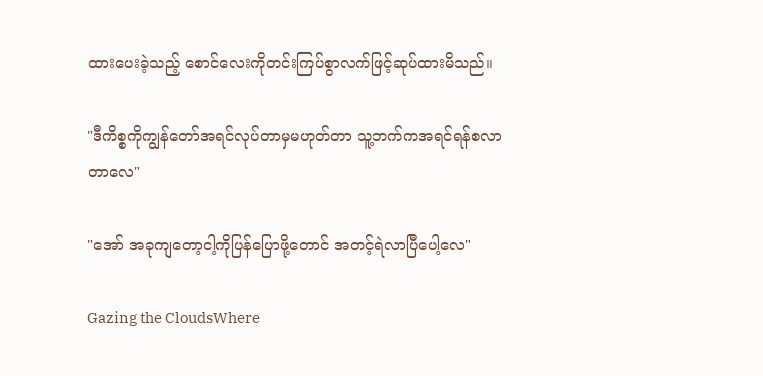ထားပေးခဲ့သည့် စောင်လေးကိုတင်းကြပ်စွာလက်ဖြင့်ဆုပ်ထားမိသည်။

"ဒီကိစ္စကိုကျွန်တော်အရင်လုပ်တာမှမဟုတ်တာ သူ့ဘက်ကအရင်ရန်စလာတာလေ"

"အော် အခုကျတော့ငါ့ကိုပြန်ပြောဖို့တောင် အတင့်ရဲလာပြီပေါ့လေ"

Gazing the CloudsWhere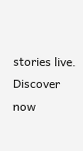stories live. Discover now